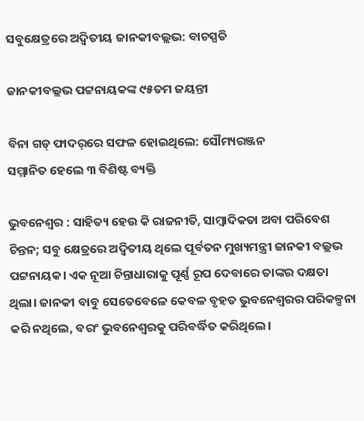ସବୁକ୍ଷେତ୍ରରେ ଅଦ୍ୱିତୀୟ ଜାନକୀବଲ୍ଲଭ: ବାଚସ୍ପତି

ଜାନକୀବଲ୍ଲଭ ପଟ୍ଟନାୟକଙ୍କ ୯୫ତମ ଜୟନ୍ତୀ

ବିନା ଗଡ୍‌ ଫାଦର୍‌ରେ ସଫଳ ହୋଇଥିଲେ: ସୌମ୍ୟରଞ୍ଜନ
ସମ୍ମାନିତ ହେଲେ ୩ ବିଶିଷ୍ଟ ବ୍ୟକ୍ତି

ଭୁବନେଶ୍ୱର : ସାହିତ୍ୟ ହେଉ କି ରାଜନୀତି, ସାମ୍ବାଦିକତା ଅବା ପରିବେଶ ଚିନ୍ତନ; ସବୁ କ୍ଷେତ୍ରରେ ଅଦ୍ବିତୀୟ ଥିଲେ ପୂର୍ବତନ ମୁଖ୍ୟମନ୍ତ୍ରୀ ଜାନକୀ ବଲ୍ଲଭ ପଟ୍ଟନାୟକ। ଏକ ନୂଆ ଚିନ୍ତାଧାରାକୁ ପୂର୍ଣ୍ଣ ରୂ‌ପ ଦେବାରେ ତାଙ୍କର ଦକ୍ଷତା ଥିଲା। ଜାନକୀ ବାବୁ ସେତେବେଳେ କେବଳ ବୃହତ ଭୁବନେଶ୍ବରର ପରିକଳ୍ପନା କରି ନଥିଲେ, ବରଂ ଭୁବନେଶ୍ବରକୁ ପରିବର୍ଦ୍ଧିତ କରିଥିଲେ।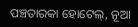ପଞ୍ଚତାରକା ହୋଟେଲ୍‌, ନୂଆ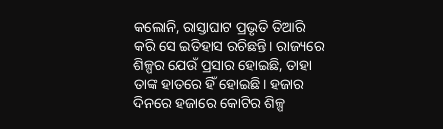କଲୋନି, ରାସ୍ତାଘାଟ ପ୍ରଭୃତି ତିଆରି କରି ସେ ଇତିହାସ ରଚିଛନ୍ତି। ରାଜ୍ୟରେ ଶିଳ୍ପର ଯେଉଁ ପ୍ରସାର ହୋଇଛି, ତାହା ତାଙ୍କ ହାତରେ ହିଁ ହୋଇଛି। ହଜା‌ର ଦିନରେ ହଜାରେ କୋଟିର ଶିଳ୍ପ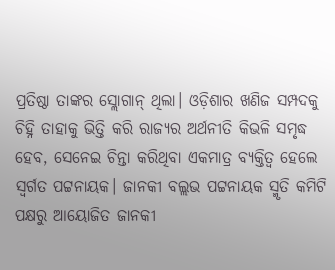ପ୍ରତିଷ୍ଠା ତାଙ୍କର ସ୍ଲୋଗାନ୍‌ ଥିଲା। ଓଡ଼ିଶାର ଖଣିଜ ସମ୍ପଦକୁ ଚିହ୍ନି ତାହାକୁ ଭିତ୍ତି କରି ରାଜ୍ୟର ଅର୍ଥନୀତି କିଭଳି ସମୃଦ୍ଧ ହେବ, ସେନେଇ ଚିନ୍ତା କରିଥିବା ଏକମାତ୍ର ବ୍ୟକ୍ତିତ୍ବ ହେଲେ ସ୍ବର୍ଗତ ପଟ୍ଟନାୟକ। ଜାନକୀ ବଲ୍ଲଭ ପଟ୍ଟନାୟକ ସ୍ମୃତି କମିଟି ପକ୍ଷରୁ ଆୟୋଜିତ ଜାନକୀ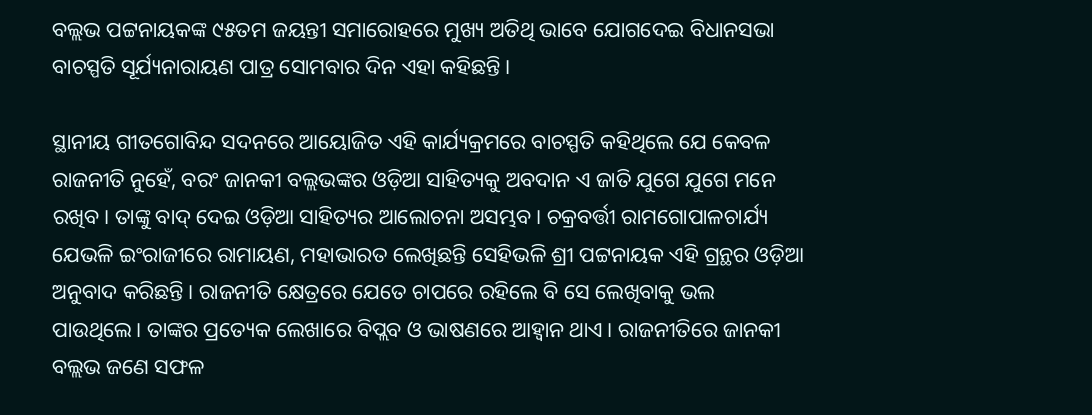ବଲ୍ଲଭ ପଟ୍ଟନାୟକଙ୍କ ୯୫ତମ ଜୟନ୍ତୀ ସମାରୋହରେ ମୁଖ୍ୟ ଅତିଥି ଭାବେ ଯୋଗଦେଇ ବିଧାନସଭା ବାଚସ୍ପତି ସୂର୍ଯ୍ୟନାରାୟଣ ପାତ୍ର ସୋମବାର ଦିନ ଏହା କହିଛନ୍ତି।

ସ୍ଥାନୀୟ ଗୀତଗୋବିନ୍ଦ ସଦନରେ ଆୟୋଜିତ ଏହି କାର୍ଯ୍ୟକ୍ରମରେ ବାଚସ୍ପତି କହିଥିଲେ ଯେ କେବଳ ରାଜନୀତି ନୁହେଁ, ବରଂ ଜାନକୀ ବଲ୍ଲଭଙ୍କର ଓଡ଼ିଆ ସାହିତ୍ୟକୁ ଅବଦାନ ଏ ଜାତି ଯୁଗେ ଯୁଗେ ମନେ ରଖିବ। ତାଙ୍କୁ ବାଦ୍‌ ଦେଇ ଓଡ଼ିଆ ସାହିତ୍ୟର ଆଲୋଚନା ଅସମ୍ଭବ। ଚକ୍ରବର୍ତ୍ତୀ ରାମଗୋପାଳଚାର୍ଯ୍ୟ ଯେଭଳି ଇଂରାଜୀରେ ରାମାୟଣ, ମହାଭାରତ ଲେଖିଛନ୍ତି ସେହିଭଳି ଶ୍ରୀ ପଟ୍ଟନାୟକ ଏହି ଗ୍ରନ୍ଥର ଓଡ଼ିଆ ଅନୁବାଦ କରିଛନ୍ତି। ରାଜନୀତି ‌କ୍ଷେତ୍ରରେ ଯେତେ ଚାପରେ ରହିଲେ ବି ସେ ଲେଖିବାକୁ ଭଲ ପାଉଥିଲେ। ତାଙ୍କର ପ୍ରତ୍ୟେକ ଲେଖାରେ ବିପ୍ଲବ ଓ ଭାଷଣରେ ଆହ୍ବାନ ଥାଏ। ରାଜନୀତିରେ ଜାନକୀ ବଲ୍ଲଭ ଜଣେ ସଫଳ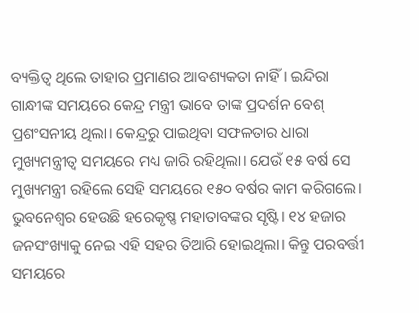ବ୍ୟକ୍ତିତ୍ବ ଥିଲେ ତାହାର ପ୍ରମାଣର ଆବଶ୍ୟକତା ନାହିଁ। ଇନ୍ଦିରା ଗାନ୍ଧୀଙ୍କ ସମୟରେ କେନ୍ଦ୍ର ମନ୍ତ୍ରୀ ଭାବେ ତାଙ୍କ ପ୍ରଦର୍ଶନ ବେଶ୍‌ ପ୍ରଶଂସନୀୟ ଥି‌ଲା। କେନ୍ଦ୍ରରୁ ପାଇଥିବା ସଫଳତାର ଧାରା ମୁଖ୍ୟମନ୍ତ୍ରୀତ୍ବ ସମୟରେ ମଧ୍ୟ ଜାରି ରହିଥିଲା। ଯେଉଁ ୧୫ ବର୍ଷ ସେ ମୁଖ୍ୟମନ୍ତ୍ରୀ ରହିଲେ ସେହି ସମୟରେ ୧୫୦ ବର୍ଷର କାମ କରିଗଲେ। ଭୁବନେଶ୍ବର ହେଉଛି ହରେକୃଷ୍ଣ ମହାତାବଙ୍କର ସୃଷ୍ଟି। ୧୪ ହଜାର ଜନସଂଖ୍ୟାକୁ ନେଇ ଏହି ସହର ତିଆରି ହୋଇଥିଲା। କିନ୍ତୁ ପରବର୍ତ୍ତୀ ସମୟରେ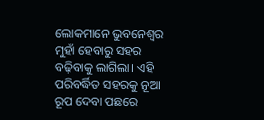ଲୋକମାନେ ଭୁବନେଶ୍ବର ମୁହାଁ ହେବାରୁ ସହର ବଢ଼ିବାକୁ ଲାଗିଲା। ଏହି ପରିବର୍ଦ୍ଧିତ ସହରକୁ ନୂଆ ରୂପ ଦେବା ପଛରେ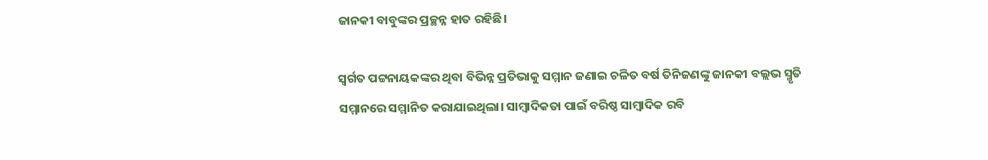ଜାନକୀ ବାବୁଙ୍କର ପ୍ରଚ୍ଛନ୍ନ ହାତ ରହିଛି।

ସ୍ବର୍ଗତ ପଟ୍ଟନାୟକଙ୍କର ଥିବା ବିଭିନ୍ନ ପ୍ରତିଭାକୁ ସମ୍ମାନ ଜଣାଇ ଚଳିତ ବର୍ଷ ତିନିଜଣଙ୍କୁ ଜାନକୀ ବଲ୍ଲଭ ସ୍ମୃତି ସମ୍ମାନରେ ସମ୍ମାନିତ କରାଯାଇଥିଲା। ସାମ୍ବାଦିକତା ପାଇଁ ବରିଷ୍ଠ ସାମ୍ବାଦିକ ରବି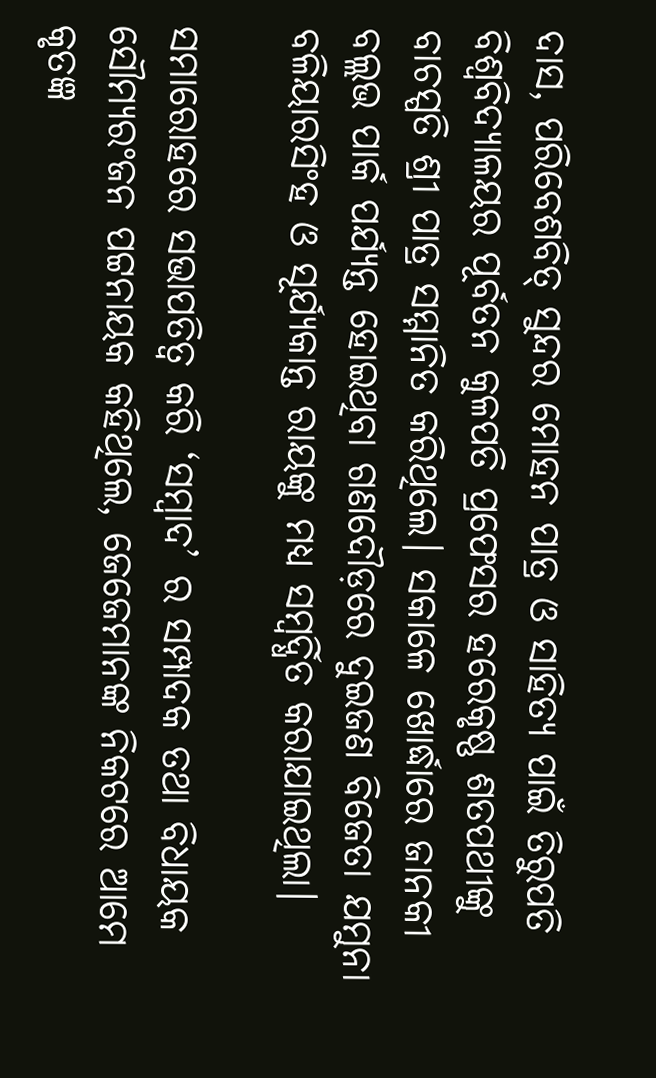ଦାସ, ପରିବେଶବିତ୍‌ ସୁନ୍ଦର ମୋହନ ପାତ୍ର ଓ ସାହିତ୍ୟ ପାଇଁ ତିରୁପତି ବିଶ୍ବବିଦ୍ୟାଳୟର ପୂର୍ବତନ କୁଳପତି ପ୍ରଫେସର ହରେକୃଷ୍ଣ ଶତପଥୀଙ୍କୁ ବାଚସ୍ପତି ଶ୍ରୀ ପାତ୍ର ସମ୍ମାନିତ କରିଥିଲେ। ସକାଳେ ଖୋର୍ଦ୍ଧାରେ ଜାନକୀ ବଲ୍ଲଭ ପାର୍କ ପର୍ଯ୍ୟନ୍ତ ହୋଇଥିବା ଗଣଦୌଡ଼ରେ ଦୁଇଜଣ ବିଜେତା ଯମୁନା ବଳିୟାରସିଂହ ଓ ସୂର୍ଯ୍ୟକାନ୍ତ ରାୟଙ୍କୁ ମଧ୍ୟ ସମ୍ବର୍ଦ୍ଧିତ କରାଯାଇଥିଲା।

ସମାରୋହରେ ସଭାପତିତ୍ବ କରି ‘ସମ୍ବାଦ’ ର ସମ୍ପାଦକ ତଥା ବିଧାୟକ ସୌମ୍ୟରଂଜନ ପଟ୍ଟନାୟକ କହିଥିଲେ, ଜେଜେମାନଙ୍କ ନିକଟରେ ଆମେ କୃତଜ୍ଞ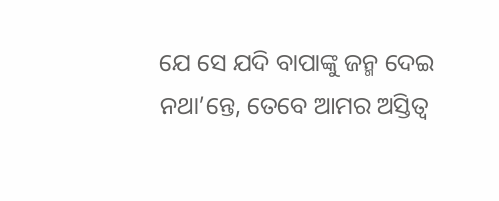ଯେ ସେ ଯଦି ବାପାଙ୍କୁ ଜନ୍ମ ଦେଇ ନଥା’ନ୍ତେ, ତେବେ ଆମର ଅସ୍ତିତ୍ବ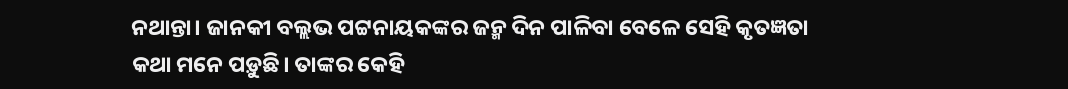ନଥାନ୍ତା। ଜାନକୀ ବଲ୍ଲଭ ପଟ୍ଟନାୟକଙ୍କର ଜନ୍ମ ଦିନ ପାଳିବା ବ‌େଳେ ସେହି କୃତଜ୍ଞତା କଥା ମନେ ପଡ଼ୁଛି। ତାଙ୍କର କେହି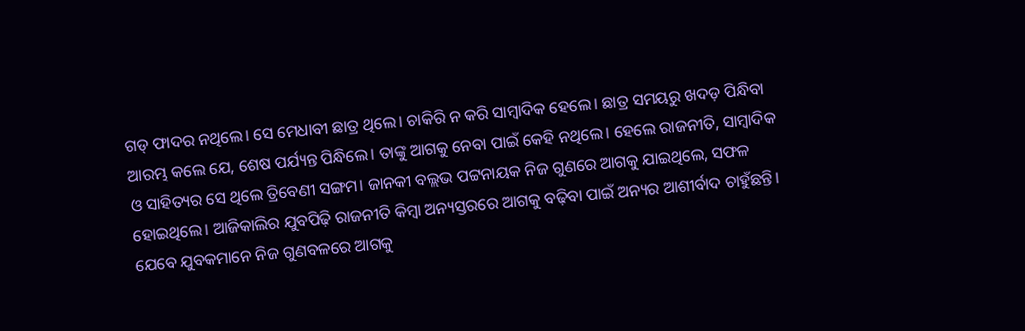ଗଡ୍‌ ଫାଦର ନଥିଲେ। ସେ ମେଧାବୀ ଛାତ୍ର ଥିଲେ। ଚାକିରି ନ କରି ସାମ୍ବାଦିକ ହେଲେ। ଛାତ୍ର ସମୟରୁ ଖଦଡ଼ ପିନ୍ଧିବା ଆରମ୍ଭ କଲେ ଯେ, ଶେଷ ପର୍ଯ୍ୟନ୍ତ ପିନ୍ଧିଲେ। ତାଙ୍କୁ ଆଗକୁ ନେବା ପାଇଁ କେହି ନଥିଲେ। ହେଲେ ରାଜନୀତି, ସାମ୍ବାଦିକ ଓ ସାହିତ୍ୟର ସେ ଥିଲେ ତ୍ରିବେଣୀ ସଙ୍ଗମ। ଜାନକୀ ବଲ୍ଲଭ ପଟ୍ଟନାୟକ ନିଜ ଗୁଣରେ ଆଗକୁ ଯାଇଥିଲେ, ସଫଳ ହୋଇଥିଲେ। ଆଜିକାଲିର ଯୁବପିଢ଼ି ରାଜନୀତି କିମ୍ବା ଅନ୍ୟସ୍ତରରେ ଆଗକୁ ବଢ଼ିବା ପାଇଁ ଅନ୍ୟର ଆଶୀର୍ବାଦ ଚାହୁଁଛନ୍ତି। ଯେବେ ଯୁବକମାନେ ନିଜ ଗୁଣବଳରେ ଆଗକୁ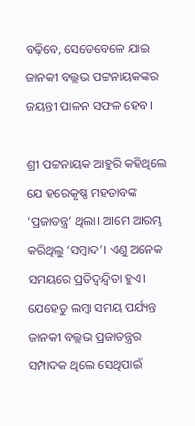ବଢ଼ିବେ, ସେତେବେଳେ ଯାଇ ଜାନକୀ ବଲ୍ଲଭ ପଟ୍ଟନାୟକଙ୍କର ଜୟନ୍ତୀ ପାଳନ ସଫଳ ହେବ।

ଶ୍ରୀ ପଟ୍ଟନାୟକ ଆହୁରି କହିଥିଲେ ଯେ ହରେକୃଷ୍ଣ ମହତାବଙ୍କ ‘ପ୍ରଜାତନ୍ତ୍ର’ ଥିଲା। ଆମେ ଆରମ୍ଭ କରିଥିଲୁ ‘ସମ୍ବାଦ’। ଏଣୁ ଅନେକ ସମୟରେ ପ୍ରତିଦ୍ବନ୍ଦ୍ବିତା ହୁଏ। ଯେହେତୁ ଲମ୍ବା ସମୟ ପର୍ଯ୍ୟନ୍ତ ଜାନକୀ ବଲ୍ଲଭ ପ୍ରଜାତନ୍ତ୍ରର ସମ୍ପାଦକ ଥିଲେ ସେଥିପାଇଁ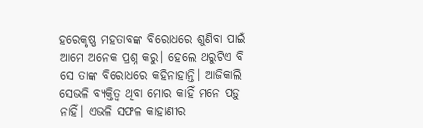ହରେକୃଷ୍ଣ ମହତାବଙ୍କ ବିରୋଧରେ ଶୁଣିବା ପାଇଁ ଆମେ ଅନେକ ପ୍ରଶ୍ନ କରୁ। ହେଲେ ଥରୁଟିଏ ବି ସେ ତାଙ୍କ ବିରୋଧରେ କହିନାହାନ୍ତି। ଆଜିକାଲି ସେଭଳି ବ୍ୟକ୍ତିତ୍ବ ଥିବା ମୋର କାହିଁ ମନେ ପଡ଼ୁ ନାହିଁ। ଏଭଳି ସଫଳ କାହାଣୀର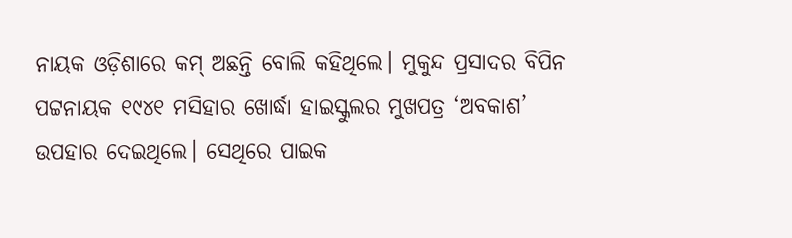ନାୟକ ଓଡ଼ିଶାରେ କମ୍‌ ଅଛନ୍ତି ବୋଲି କହିଥିଲେ। ମୁକୁନ୍ଦ ପ୍ରସାଦର ବିପିନ ପଟ୍ଟନାୟକ ୧୯୪୧ ମସିହାର ଖୋର୍ଦ୍ଧା ହାଇସ୍କୁଲର ମୁଖପତ୍ର ‘ଅବକାଶ’ ଉପହାର ଦେଇଥିଲେ। ସେଥିରେ ପାଇକ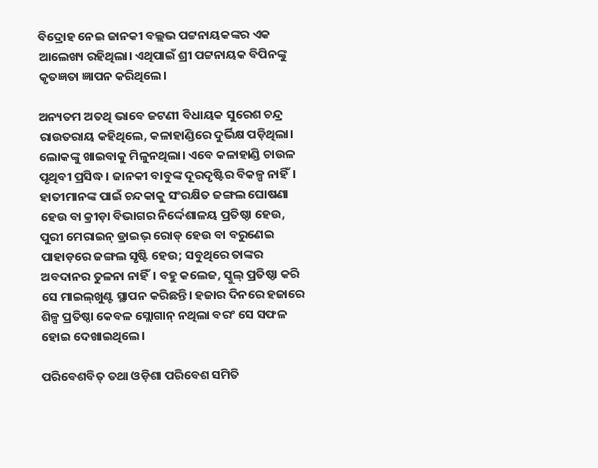ବିଦ୍ରୋହ ନେଇ ଜାନକୀ ବଲ୍ଲଭ ପଟ୍ଟନାୟକଙ୍କର ଏକ ଆଲେଖ୍ୟ ରହିଥିଲା। ଏଥିପାଇଁ ଶ୍ରୀ ପଟ୍ଟନାୟକ ବିପିନଙ୍କୁ କୃତଜ୍ଞତା ଜ୍ଞାପନ କରିଥିଲେ।

ଅନ୍ୟତମ ଅତଥି ଭାବ‌େ ଜଟଣୀ ବିଧାୟକ ସୁରେଶ ଚନ୍ଦ୍ର ରାଉତରାୟ କହିଥିଲେ, କଳାହାଣ୍ଡିରେ ଦୁର୍ଭିକ୍ଷ ପଡ଼ିଥିଲା। ଲୋକଙ୍କୁ ଖାଇବାକୁ ମିଳୁନଥିଲା। ଏବେ କଳାହାଣ୍ଡି ଚାଉଳ ପୃଥିବୀ ପ୍ରସିଦ୍ଧ। ଜାନକୀ ବାବୁଙ୍କ ଦୂରଦୃଷ୍ଟିର ବିକଳ୍ପ ନାହିଁ। ହାତୀମାନଙ୍କ ପାଇଁ ଚନ୍ଦକାକୁ ସଂରକ୍ଷିତ ଜଙ୍ଗଲ ଘୋଷଣା ହେଉ ବା କ୍ରୀଡ଼ା ବିଭାଗର ନିର୍ଦ୍ଦେଶାଳୟ ପ୍ରତିଷ୍ଠା ହେଉ, ପୁରୀ ମେରାଇନ୍‌ ଡ୍ରାଇଭ୍‌ ରୋଡ୍‌ ହେଉ ବା ବରୁଣେଇ ପାହାଡ଼ରେ ଜଙ୍ଗଲ ସୃଷ୍ଟି ହେଉ; ସବୁଥିରେ ତାଙ୍କର ଅବଦାନର ତୁଳନା ନାହିଁ। ବହୁ କଲେଜ, ସ୍କୁଲ୍‌ ପ୍ରତିଷ୍ଠା କରି ସେ ମାଇଲ୍‌ଖୁଣ୍ଟ ସ୍ଥାପନ କରିଛନ୍ତି। ହଜାର ଦିନରେ ହଜାରେ ଶିଳ୍ପ ପ୍ରତିଷ୍ଠା କେବଳ ସ୍ଲୋଗାନ୍‌ ନଥିଲା ବରଂ ସେ ସଫଳ ହୋଇ ଦେଖାଇଥିଲେ।

ପରିବେଶବିତ୍‌ ତଥା ଓଡ଼ିଶା ପରିବେଶ ସମିତି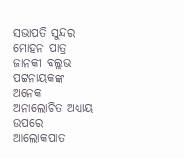ସଭାପତି ସୁନ୍ଦର ମୋହନ ପାତ୍ର ଜାନକୀ ବଲ୍ଲଭ ପଟ୍ଟନାୟକଙ୍କ ଅନେକ ଅନାଲୋଚିତ ଅଧ୍ୟାୟ ଉପରେ ଆଲୋକପାତ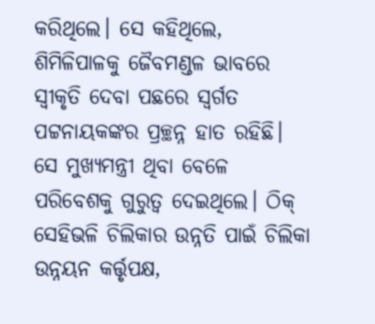କରିଥିଲେ। ସେ କହିଥିଲେ, ଶିମିଳିପାଳକୁ ଜୈବମଣ୍ଡଳ ଭାବରେ ସ୍ବୀକୃତି ଦେବା ପଛରେ ସ୍ବର୍ଗତ ପଟ୍ଟନାୟକଙ୍କର ପ୍ରଚ୍ଛନ୍ନ ହାତ ରହିଛି। ସେ ମୁଖ୍ୟମନ୍ତ୍ରୀ ଥିବା ବେଳେ ପରିବେଶକୁ ଗୁରୁତ୍ବ ଦେଇଥିଲେ। ଠିକ୍‌ ସେହିଭଳି ଚିଲିକାର ଉନ୍ନତି ପାଇଁ ଚିଲିକା ଉନ୍ନୟନ କର୍ତ୍ତୃପକ୍ଷ,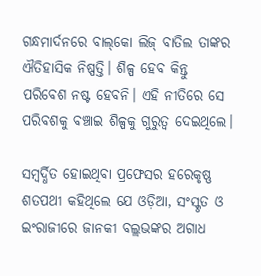ଗନ୍ଧମାର୍ଦନରେ ବାଲ୍‌କୋ ଲିଜ୍‌ ବାତିଲ ତାଙ୍କର ଐତିହାସିକ ନିଷ୍ପତ୍ତି। ଶିଳ୍ପ ହେବ କିନ୍ତୁ ପରିବେଶ ନଷ୍ଟ ହେବନି। ଏହି ନୀତିରେ ସେ ପରିବଶକୁ ବଞ୍ଚାଇ ‌ଶିଳ୍ପକୁ ଗୁରୁତ୍ବ ଦେଇଥିଲେ।

ସମ୍ବର୍ଦ୍ଧିତ ହୋଇଥିବା ପ୍ରଫେସର ହରେକୃଷ୍ଣ ଶତପଥୀ କହିଥିଲେ ଯେ ଓଡ଼ିଆ, ସଂସ୍କୃତ ଓ ଇଂରାଜୀରେ ଜାନକୀ ବଲ୍ଲଭଙ୍କର ଅଗାଧ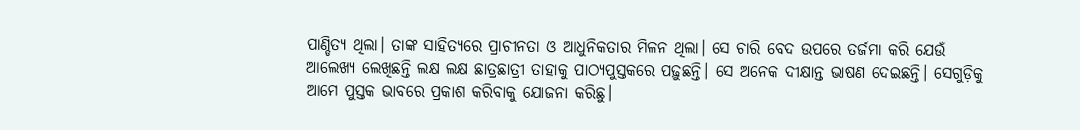ପାଣ୍ଡିତ୍ୟ ଥିଲା। ତାଙ୍କ ସାହିତ୍ୟରେ ପ୍ରାଚୀନତା ଓ ଆଧୁନିକତାର ମିଳନ ଥିଲା। ସେ ଚାରି ବେଦ ଉପରେ ତର୍ଜମା କରି ଯେଉଁ ଆଲେଖ୍ୟ ଲେଖିଛନ୍ତି ଲକ୍ଷ ଲକ୍ଷ ଛାତ୍ରଛାତ୍ରୀ ତାହାକୁ ପାଠ୍ୟପୁସ୍ତକରେ ପଢ଼ୁଛନ୍ତି। ସେ ଅନେକ ଦୀକ୍ଷାନ୍ତ ଭାଷଣ ଦେଇଛନ୍ତି। ସେଗୁଡ଼ିକୁ ଆମେ ପୁସ୍ତକ ଭାବରେ ପ୍ରକାଶ କରିବାକୁ ଯୋଜନା କରିଛୁ।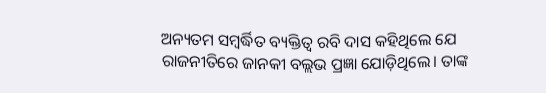ଅନ୍ୟତମ ସମ୍ବର୍ଦ୍ଧିତ ବ୍ୟକ୍ତିତ୍ବ ରବି ଦାସ କହିଥିଲେ ଯେ ରାଜନୀତିରେ ଜାନକୀ ବଲ୍ଲଭ ପ୍ରଜ୍ଞା ଯୋଡ଼ିଥିଲେ। ତାଙ୍କ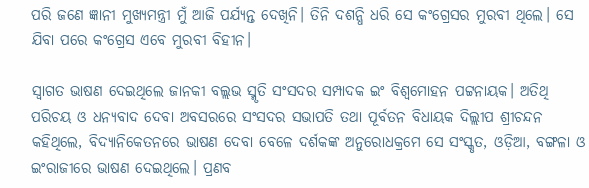ପରି ଜଣେ ଜ୍ଞାନୀ ମୁଖ୍ୟମନ୍ତ୍ରୀ ମୁଁ ଆଜି ପର୍ଯ୍ୟନ୍ତ ଦେଖିନି। ତିନି ଦଶନ୍ଧି ଧରି ସେ କଂଗ୍ରେସର ମୁରବୀ ଥିଲେ। ସେ ଯିବା ପରେ କଂଗ୍ରେସ ଏବେ ମୁରବୀ ବିହୀନ।

ସ୍ବାଗତ ଭାଷଣ ଦେଇଥିଲେ ଜାନକୀ ବଲ୍ଲଭ ସ୍ମୃତି ସଂସଦର ସମ୍ପାଦକ ଇଂ ବିଶ୍ବମୋହନ ପଟ୍ଟନାୟକ। ଅତିଥି ପରିଚୟ ଓ ଧନ୍ୟବାଦ ଦେବା ଅବସର‌ରେ ସଂସଦର ସଭାପତି ତଥା ପୂର୍ବତନ ବିଧାୟକ ଦିଲ୍ଲୀପ ଶ୍ରୀଚନ୍ଦନ କହିଥିଲେ, ବିଦ୍ୟାନିକେତନରେ ଭାଷଣ ଦେବା ବେଳେ ଦର୍ଶକଙ୍କ ଅନୁରୋଧକ୍ରମେ ସେ ସଂସ୍କୃତ, ଓଡ଼ିଆ, ବଙ୍ଗଳା ଓ ଇଂରାଜୀରେ ଭାଷଣ ଦେଇଥିଲେ। ପ୍ରଣବ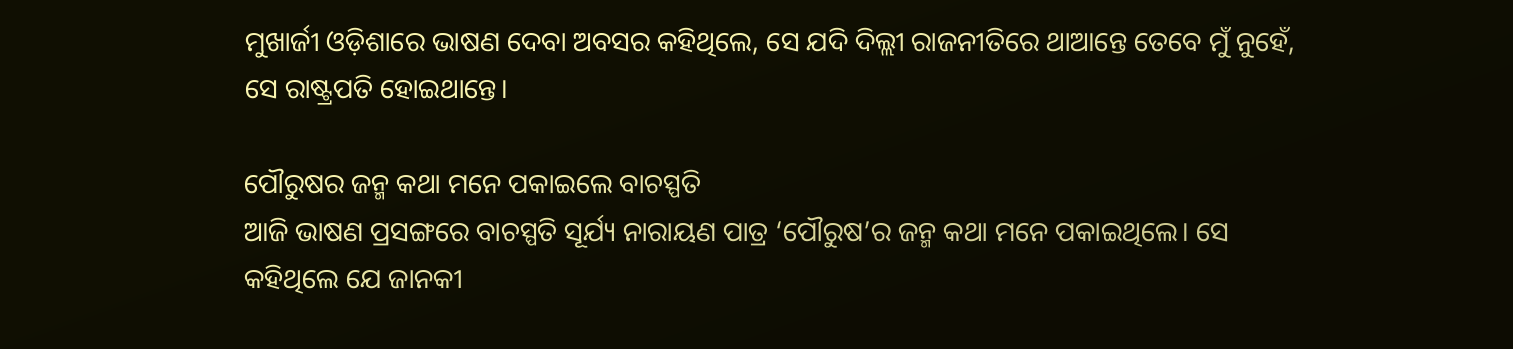ମୁଖାର୍ଜୀ ଓଡ଼ିଶାରେ ଭାଷଣ ଦେବା ଅବସର‌ କହିଥିଲେ, ସେ ଯଦି ଦିଲ୍ଲୀ ରାଜନୀତ‌ିରେ ଥାଆନ୍ତେ ତେବେ ମୁଁ ନୁହେଁ, ସେ ରାଷ୍ଟ୍ରପତି ହୋଇଥାନ୍ତେ।

ପୌରୁଷର ଜନ୍ମ କଥା ମନେ ପକାଇଲେ ବାଚସ୍ପତି
ଆଜି ଭାଷଣ ପ୍ରସଙ୍ଗରେ ବାଚସ୍ପତି ସୂର୍ଯ୍ୟ ନାରାୟଣ ପାତ୍ର ‘ପୌରୁଷ’ର ଜନ୍ମ କଥା ମନେ ପକାଇଥିଲେ। ସେ କହିଥିଲେ ଯେ ଜାନକୀ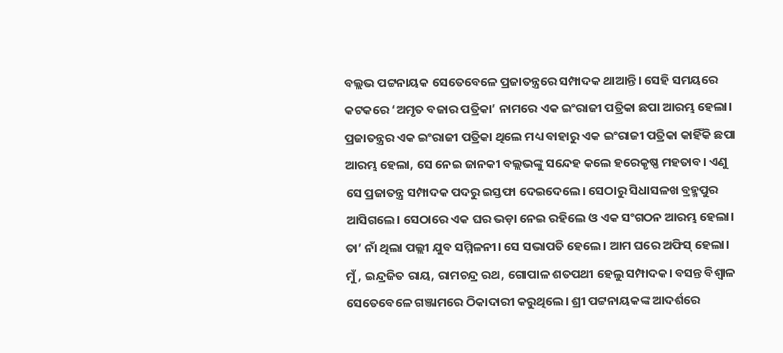ବଲ୍ଲଭ ପଟ୍ଟନାୟକ ସେତେବେଳେ ପ୍ରଜାତନ୍ତ୍ରରେ ସମ୍ପାଦକ ଥାଆନ୍ତି। ସେହି ସମୟରେ କଟକରେ ‘ଅମୃତ ବଜାର ପତ୍ରିକା’ ନାମରେ ଏକ ଇଂରାଜୀ ପତ୍ରିକା ଛପା ଆରମ୍ଭ ହେଲା। ପ୍ରଜାତନ୍ତ୍ରର ଏକ ଇଂରାଜୀ ପତ୍ରିକା ଥିଲେ ମଧ୍ୟ ବାହାରୁ ଏକ ଇଂରାଜୀ ପତ୍ରିକା କାହିଁକି ଛପା ଆରମ୍ଭ ହେଲା, ସେ ନେଇ ଜାନକୀ ବଲ୍ଲଭଙ୍କୁ ସନ୍ଦେହ କଲେ ହରେକୃଷ୍ଣ ମହତାବ। ଏଣୁ ସେ ପ୍ରଜାତନ୍ତ୍ର ସମ୍ପାଦକ ପଦରୁ ଇସ୍ତଫା ଦେଇଦେଲେ। ସେଠାରୁ ସିଧାସଳଖ ବ୍ରହ୍ମପୁର ଆସିଗଲେ। ସେଠାରେ ଏକ ଘର ଭଡ଼ା ନେଇ ରହିଲେ ଓ ଏକ ସଂଗଠନ ଆରମ୍ଭ ହେଲା। ତା’ ନାଁ ଥିଲା ପଲ୍ଲୀ ଯୁବ ସମ୍ମିଳନୀ। ସେ ସଭାପତି ହେଲେ। ଆମ ଘରେ ଅଫିସ୍‌ ହେଲା। ମୁଁ, ଇନ୍ଦ୍ରଜିତ ରାୟ, ରାମଚନ୍ଦ୍ର ରଥ, ଗୋପାଳ ଶତପଥୀ ହେଲୁ ସମ୍ପାଦକ। ବସନ୍ତ ବିଶ୍ବାଳ ସେତେବେଳେ ଗଞ୍ଜାମରେ ଠିକାଦାରୀ କରୁଥିଲେ। ଶ୍ରୀ ପଟ୍ଟନାୟକଙ୍କ ଆଦର୍ଶରେ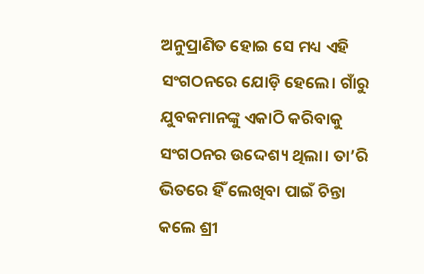ଅନୁପ୍ରାଣିତ ହୋଇ ସେ ମଧ୍ୟ ଏହି ସଂଗଠନରେ ଯୋଡ଼ି ହେଲେ। ଗାଁରୁ ଯୁବକମାନଙ୍କୁ ଏକାଠି କରିବାକୁ ସଂଗଠନର ଉଦ୍ଦେଶ୍ୟ ଥିଲା। ତା’ରି ଭିତରେ ହିଁ ଲେଖିବା ପାଇଁ ଚିନ୍ତା କଲେ ଶ୍ରୀ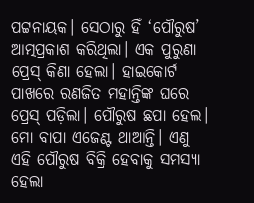ପଟ୍ଟନାୟକ। ସେଠାରୁ ହିଁ ‘ପୌରୁଷ’ ଆତ୍ମପ୍ରକାଶ କରିଥିଲା। ଏକ ପୁରୁଣା ପ୍ରେସ୍ କିଣା ହେଲା। ହାଇକୋର୍ଟ ପାଖରେ ରଣଜିତ ମହାନ୍ତିଙ୍କ ଘରେ ପ୍ରେସ୍‌ ପଡ଼ିଲା। ପୌରୁଷ ଛପା ହେଲ। ମୋ ବାପା ଏଜେଣ୍ଟ ଥାଆନ୍ତି। ଏଣୁ ଏହି ପୌରୁଷ ବିକ୍ରି ହେବାକୁ ସମସ୍ୟା ହେଲା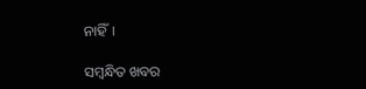ନାହିଁ।

ସମ୍ବନ୍ଧିତ ଖବର